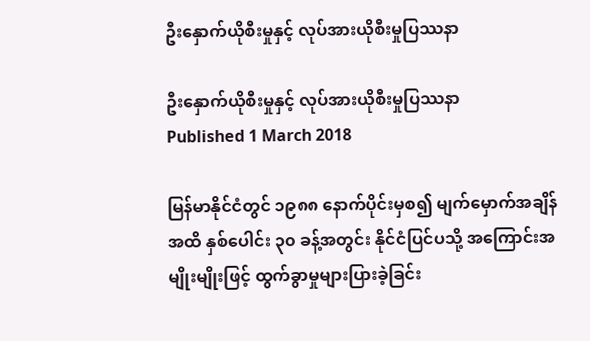ဦးနှောက်ယိုစီးမှုနှင့် လုပ်အားယိုစီးမှုပြဿနာ

ဦးနှောက်ယိုစီးမှုနှင့် လုပ်အားယိုစီးမှုပြဿနာ
Published 1 March 2018

မြန်မာနိုင်ငံတွင် ၁၉၈၈ နောက်ပိုင်းမှစ၍ မျက်မှောက်အချိန်အထိ နှစ်ပေါင်း ၃၀ ခန့်အတွင်း နိုင်ငံပြင်ပသို့ အကြောင်းအမျိုးမျိုးဖြင့် ထွက်ခွာမှုများပြားခဲ့ခြင်း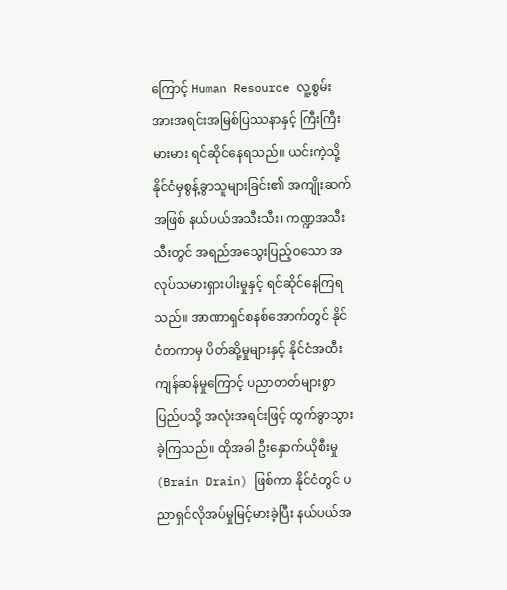ကြောင့် Human Resource လူ့စွမ်းအားအရင်းအမြစ်ပြဿနာနှင့် ကြီးကြီးမားမား ရင်ဆိုင်နေရသည်။ ယင်းကဲ့သို့ နိုင်ငံမှစွန့်ခွာသူများခြင်း၏ အကျိုးဆက်အဖြစ် နယ်ပယ်အသီးသီး၊ ကဏ္ဍအသီးသီးတွင် အရည်အသွေးပြည့်ဝသော အလုပ်သမားရှားပါးမှုနှင့် ရင်ဆိုင်နေကြရသည်။ အာဏာရှင်စနစ်အောက်တွင် နိုင်ငံတကာမှ ပိတ်ဆို့မှုများနှင့် နိုင်ငံအထီးကျန်ဆန်မှုကြောင့် ပညာတတ်များစွာ ပြည်ပသို့ အလုံးအရင်းဖြင့် ထွက်ခွာသွားခဲ့ကြသည်။ ထိုအခါ ဦးနှောက်ယိုစီးမှု (Brain Drain) ဖြစ်ကာ နိုင်ငံတွင် ပညာရှင်လိုအပ်မှုမြင့်မားခဲ့ပြီး နယ်ပယ်အ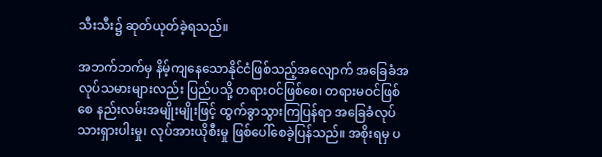သီးသီး၌ ဆုတ်ယုတ်ခဲ့ရသည်။

အဘက်ဘက်မှ နိမ့်ကျနေသောနိုင်ငံဖြစ်သည့်အလျောက် အခြေခံအလုပ်သမားများလည်း ပြည်ပသို့ တရားဝင်ဖြစ်စေ၊ တရားမဝင်ဖြစ်စေ နည်းလမ်းအမျိုးမျိုးဖြင့် ထွက်ခွာသွားကြပြန်ရာ အခြေခံလုပ်သားရှားပါးမှု၊ လုပ်အားယိုစီးမှု ဖြစ်ပေါ်စေခဲ့ပြန်သည်။ အစိုးရမှ ပ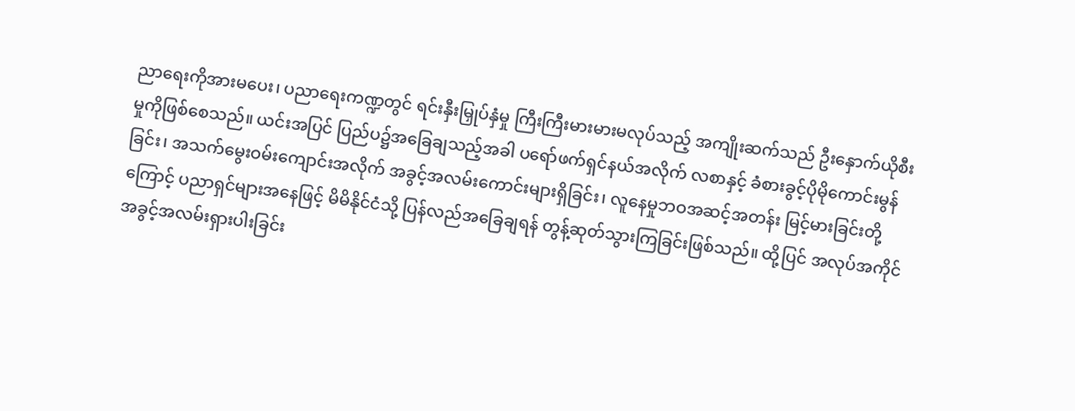ညာရေးကိုအားမပေး၊ ပညာရေးကဏ္ဍတွင် ရင်းနှီးမြှုပ်နှံမှု ကြီးကြီးမားမားမလုပ်သည့် အကျိုးဆက်သည် ဦးနှောက်ယိုစီးမှုကိုဖြစ်စေသည်။ ယင်းအပြင် ပြည်ပ၌အခြေချသည့်အခါ ပရော်ဖက်ရှင်နယ်အလိုက် လစာနှင့် ခံစားခွင့်ပိုမိုကောင်းမွန်ခြင်း၊ အသက်မွေးဝမ်းကျောင်းအလိုက် အခွင့်အလမ်းကောင်းများရှိခြင်း၊ လူနေမှုဘဝအဆင့်အတန်း မြင့်မားခြင်းတို့ကြောင့် ပညာရှင်များအနေဖြင့် မိမိနိုင်ငံသို့ ပြန်လည်အခြေချရန် တွန့်ဆုတ်သွားကြခြင်းဖြစ်သည်။ ထို့ပြင် အလုပ်အကိုင်အခွင့်အလမ်းရှားပါးခြင်း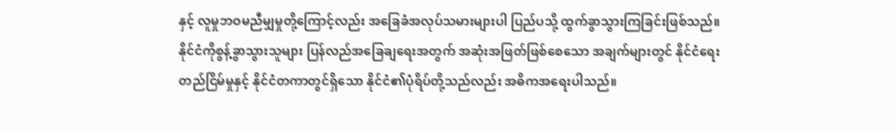နှင့် လူမှုဘဝမညီမျှမှုတို့ကြောင့်လည်း အခြေခံအလုပ်သမားများပါ ပြည်ပသို့ ထွက်ခွာသွားကြခြင်းဖြစ်သည်။ နိုင်ငံကိုစွန့်ခွာသွားသူများ ပြန်လည်အခြေချရေးအတွက် အဆုံးအဖြတ်ဖြစ်စေသော အချက်များတွင် နိုင်ငံရေးတည်ငြိမ်မှုနှင့် နိုင်ငံတကာတွင်ရှိသော နိုင်ငံ၏ပုံရိပ်တို့သည်လည်း အဓိကအရေးပါသည်။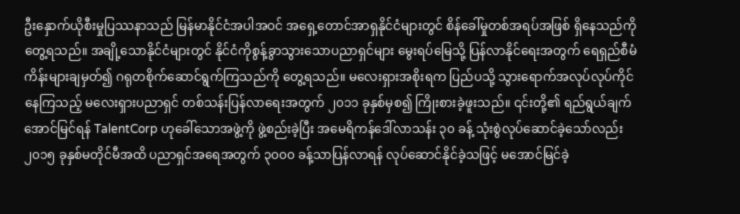ဦးနှောက်ယိုစီးမှုပြဿနာသည် မြန်မာနိုင်ငံအပါအဝင် အရှေ့တောင်အာရှနိုင်ငံများတွင် စိန်ခေါ်မှုတစ်အရပ်အဖြစ် ရှိနေသည်ကို တွေ့ရသည်။ အချို့သောနိုင်ငံများတွင် နိုင်ငံကိုစွန့်ခွာသွားသောပညာရှင်များ မွေးရပ်မြေသို့ ပြန်လာနိုင်ရေးအတွက် ရေရှည်စီမံကိန်းများချမှတ်၍ ဂရုတစိုက်ဆောင်ရွက်ကြသည်ကို တွေ့ရသည်။ မလေးရှားအစိုးရက ပြည်ပသို့ သွားရောက်အလုပ်လုပ်ကိုင်နေကြသည့် မလေးရှားပညာရှင် တစ်သန်းပြန်လာရေးအတွက် ၂၀၁၁ ခုနှစ်မှစ၍ ကြိုးစားခဲ့ဖူးသည်။ ၎င်းတို့၏ ရည်ရွယ်ချက်အောင်မြင်ရန် TalentCorp ဟုခေါ်သောအဖွဲ့ကို ဖွဲ့စည်းခဲ့ပြီး အမေရိကန်ဒေါ်လာသန်း ၃၀ ခန့် သုံးစွဲလုပ်ဆောင်ခဲ့သော်လည်း ၂၀၁၅ ခုနှစ်မတိုင်မီအထိ ပညာရှင်အရေအတွက် ၃၀၀၀ ခန့်သာပြန်လာရန် လုပ်ဆောင်နိုင်ခဲ့သဖြင့် မအောင်မြင်ခဲ့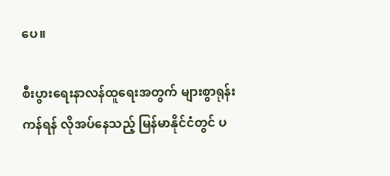ပေ။

စီးပွားရေးနာလန်ထူရေးအတွက် များစွာရုန်းကန်ရန် လိုအပ်နေသည့် မြန်မာနိုင်ငံတွင် ပ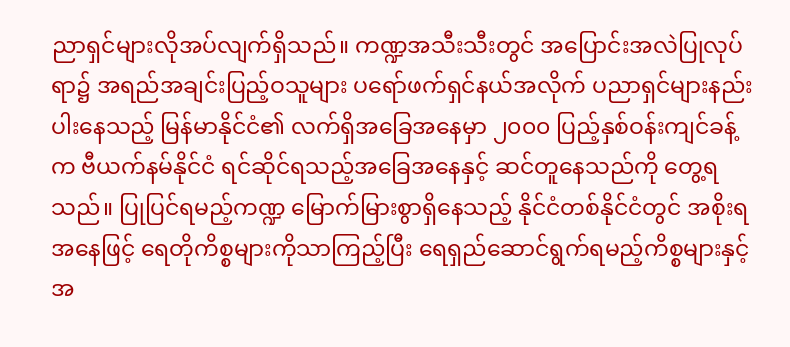ညာရှင်များလိုအပ်လျက်ရှိသည်။ ကဏ္ဍအသီးသီးတွင် အပြောင်းအလဲပြုလုပ်ရာ၌ အရည်အချင်းပြည့်ဝသူများ ပရော်ဖက်ရှင်နယ်အလိုက် ပညာရှင်များနည်းပါးနေသည့် မြန်မာနိုင်ငံ၏ လက်ရှိအခြေအနေမှာ ၂၀၀၀ ပြည့်နှစ်ဝန်းကျင်ခန့်က ဗီယက်နမ်နိုင်ငံ ရင်ဆိုင်ရသည့်အခြေအနေနှင့် ဆင်တူနေသည်ကို တွေ့ရသည်။ ပြုပြင်ရမည့်ကဏ္ဍ မြောက်မြားစွာရှိနေသည့် နိုင်ငံတစ်နိုင်ငံတွင် အစိုးရအနေဖြင့် ရေတိုကိစ္စများကိုသာကြည့်ပြီး ရေရှည်ဆောင်ရွက်ရမည့်ကိစ္စများနှင့် အ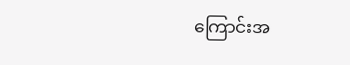ကြောင်းအ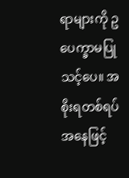ရာများကို ဥပေက္ခာမပြုသင့်ပေ။ အစိုးရတစ်ရပ်အနေဖြင့်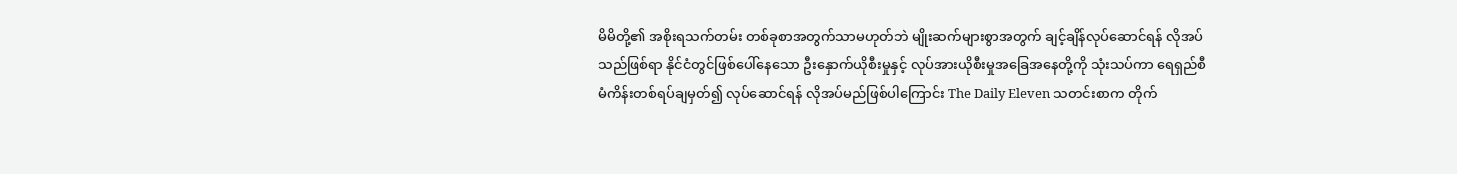မိမိတို့၏ အစိုးရသက်တမ်း တစ်ခုစာအတွက်သာမဟုတ်ဘဲ မျိုးဆက်များစွာအတွက် ချင့်ချိန်လုပ်ဆောင်ရန် လိုအပ်သည်ဖြစ်ရာ နိုင်ငံတွင်ဖြစ်ပေါ်နေသော ဦးနှောက်ယိုစီးမှုနှင့် လုပ်အားယိုစီးမှုအခြေအနေတို့ကို သုံးသပ်ကာ ရေရှည်စီမံကိန်းတစ်ရပ်ချမှတ်၍ လုပ်ဆောင်ရန် လိုအပ်မည်ဖြစ်ပါကြောင်း The Daily Eleven သတင်းစာက တိုက်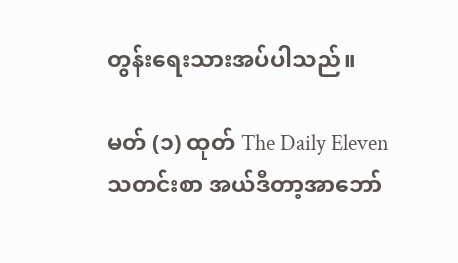တွန်းရေးသားအပ်ပါသည်။

မတ် (၁) ထုတ် The Daily Eleven သတင်းစာ အယ်ဒီတာ့အာဘော်